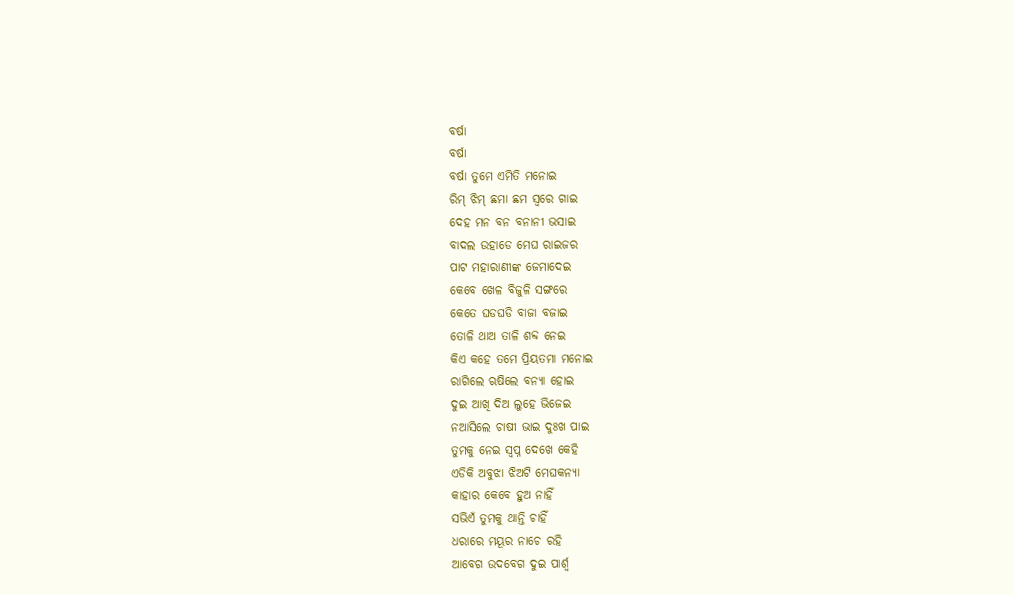ବର୍ଷା
ବର୍ଷା
ବର୍ଷା ତୁମେ ଏମିତି ମନୋଇ
ରିମ୍ ଝିମ୍ ଛମା ଛମ ସ୍ୱରେ ଗାଇ
ଦେହ ମନ ବନ ବନାନୀ ଭସାଇ
ବାଦଲ ଉହାଡେ ମେଘ ରାଇଜର
ପାଟ ମହାରାଣୀଙ୍କ ଜେମାଦେଇ
କେବେ ଖେଳ ବିଜୁଳି ସଙ୍ଗରେ
କେତେ ଘଡଘଡି ବାଜା ବଜାଇ
ତୋଳି ଥାଅ ତାଳି ଶବ୍ଦ ନେଇ
କିଏ କହେ ତମେ ପ୍ରିୟତମା ମନୋଇ
ରାଗିଲେ ଋଷିଲେ ବନ୍ୟା ହୋଇ
ଦୁଇ ଆଖି ଦିଅ ଲୁହେ ଭିଜେଇ
ନଆସିଲେ ଚାଷୀ ଭାଇ ଦୁଃଖ ପାଇ
ତୁମକୁ ନେଇ ସ୍ଵପ୍ନ ଦେଖେ କେହି
ଏଡିକି ଅବୁଝା ଝିଅଟି ମେଘକନ୍ୟା
କାହାର କେବେ ହୁଅ ନାହିଁ
ସଭିଏଁ ତୁମକୁ ଥାନ୍ତି ଚାହିଁ
ଧରାରେ ମୟୂର ନାଚେ ରହି
ଆବେଗ ଉଦବେଗ ଦୁଇ ପାର୍ଶ୍ଵ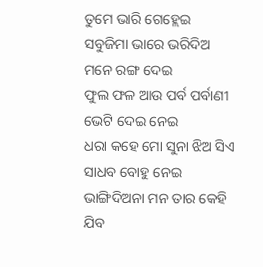ତୁମେ ଭାରି ଗେହ୍ଲେଇ
ସବୁଜିମା ଭାରେ ଭରିଦିଅ
ମନେ ରଙ୍ଗ ଦେଇ
ଫୁଲ ଫଳ ଆଉ ପର୍ବ ପର୍ବାଣୀ
ଭେଟି ଦେଇ ନେଇ
ଧରା କହେ ମୋ ସୁନା ଝିଅ ସିଏ
ସାଧବ ବୋହୁ ନେଇ
ଭାଙ୍ଗିଦିଅନା ମନ ତାର କେହି
ଯିବ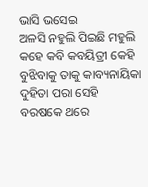ଭାସି ଭସେଇ
ଅଳସି ନହୁଲି ପିଇଛି ମହୁଲି
କହେ କବି କବୟିତ୍ରୀ କେହି
ବୁଝିବାକୁ ତାକୁ କାବ୍ୟନାୟିକା
ଦୁହିତା ପରା ସେହି
ବରଷକେ ଥରେ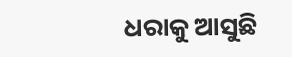ଧରାକୁ ଆସୁଛି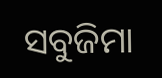ସବୁଜିମା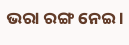ଭରା ରଙ୍ଗ ନେଇ ।